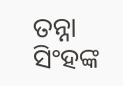ତନ୍ନା ସିଂହଙ୍କ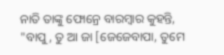ନାତି ତାଙ୍କୁ ଫୋନ୍ରେ ବାରମ୍ବାର କୁହନ୍ତି, "ବାପୁ, ତୁ ଆ ଜା [ଜେଜେବାପା, ତୁମେ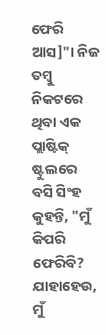ଫେରି ଆସ]"। ନିଜ ତମ୍ବୁ ନିକଟରେ ଥିବା ଏକ ପ୍ଲାଷ୍ଟିକ୍ ଷ୍ଟୁଲରେ ବସି ସିଂହ କୁହନ୍ତି, "ମୁଁ କିପରି ଫେରିବି? ଯାହାହେଉ, ମୁଁ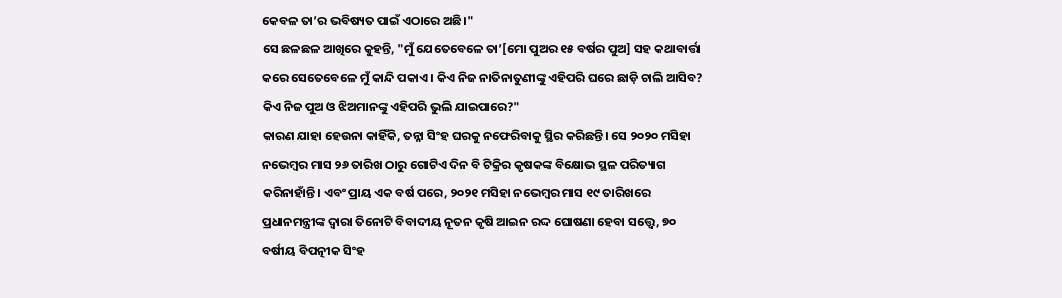କେବଳ ତା’ର ଭବିଷ୍ୟତ ପାଇଁ ଏଠାରେ ଅଛି।"
ସେ ଛଳଛଳ ଆଖିରେ କୁହନ୍ତି, "ମୁଁ ଯେତେବେଳେ ତା’[ମୋ ପୁଅର ୧୫ ବର୍ଷର ପୁଅ] ସହ କଥାବାର୍ତ୍ତା କରେ ସେତେବେଳେ ମୁଁ କାନ୍ଦି ପକାଏ। କିଏ ନିଜ ନାତିନାତୁଣୀଙ୍କୁ ଏହିପରି ଘରେ ଛାଡ଼ି ଚାଲି ଆସିବ? କିଏ ନିଜ ପୁଅ ଓ ଝିଅମାନଙ୍କୁ ଏହିପରି ଭୁଲି ଯାଇପାରେ?"
କାରଣ ଯାହା ହେଉନା କାହିଁକି, ତନ୍ନା ସିଂହ ଘରକୁ ନଫେରିବାକୁ ସ୍ଥିର କରିଛନ୍ତି। ସେ ୨୦୨୦ ମସିହା ନଭେମ୍ବର ମାସ ୨୬ ତାରିଖ ଠାରୁ ଗୋଟିଏ ଦିନ ବି ଟିକ୍ରିର କୃଷକଙ୍କ ବିକ୍ଷୋଭ ସ୍ଥଳ ପରିତ୍ୟାଗ କରିନାହାଁନ୍ତି। ଏବଂ ପ୍ରାୟ ଏକ ବର୍ଷ ପରେ, ୨୦୨୧ ମସିହା ନଭେମ୍ବର ମାସ ୧୯ ତାରିଖରେ ପ୍ରଧାନମନ୍ତ୍ରୀଙ୍କ ଦ୍ୱାରା ତିନୋଟି ବିବାଦୀୟ ନୂତନ କୃଷି ଆଇନ ରଦ୍ଦ ଘୋଷଣା ହେବା ସତ୍ତ୍ୱେ, ୭୦ ବର୍ଷୀୟ ବିପତ୍ନୀକ ସିଂହ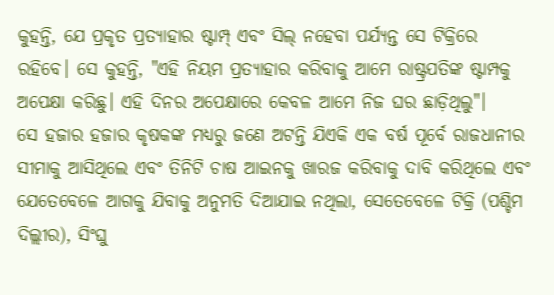କୁହନ୍ତି, ଯେ ପ୍ରକୃତ ପ୍ରତ୍ୟାହାର ଷ୍ଟାମ୍ପ୍ ଏବଂ ସିଲ୍ ନହେବା ପର୍ଯ୍ୟନ୍ତ ସେ ଟିକ୍ରିରେ ରହିବେ। ସେ କୁହନ୍ତି, "ଏହି ନିୟମ ପ୍ରତ୍ୟାହାର କରିବାକୁ ଆମେ ରାଷ୍ଟ୍ରପତିଙ୍କ ଷ୍ଟାମ୍ପକୁ ଅପେକ୍ଷା କରିଛୁ। ଏହି ଦିନର ଅପେକ୍ଷାରେ କେବଳ ଆମେ ନିଜ ଘର ଛାଡ଼ିଥିଲୁ"।
ସେ ହଜାର ହଜାର କୃଷକଙ୍କ ମଧ୍ୟରୁ ଜଣେ ଅଟନ୍ତି ଯିଏକି ଏକ ବର୍ଷ ପୂର୍ବେ ରାଜଧାନୀର ସୀମାକୁ ଆସିଥିଲେ ଏବଂ ତିନିଟି ଚାଷ ଆଇନକୁ ଖାରଜ କରିବାକୁ ଦାବି କରିଥିଲେ ଏବଂ ଯେତେବେଳେ ଆଗକୁ ଯିବାକୁ ଅନୁମତି ଦିଆଯାଇ ନଥିଲା, ସେତେବେଳେ ଟିକ୍ରି (ପଶ୍ଚିମ ଦିଲ୍ଲୀର), ସିଂଘୁ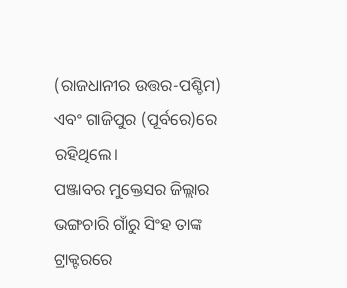(ରାଜଧାନୀର ଉତ୍ତର-ପଶ୍ଚିମ) ଏବଂ ଗାଜିପୁର (ପୂର୍ବରେ)ରେ ରହିଥିଲେ।
ପଞ୍ଜାବର ମୁକ୍ତେସର ଜିଲ୍ଲାର ଭଙ୍ଗଚାରି ଗାଁରୁ ସିଂହ ତାଙ୍କ ଟ୍ରାକ୍ଟରରେ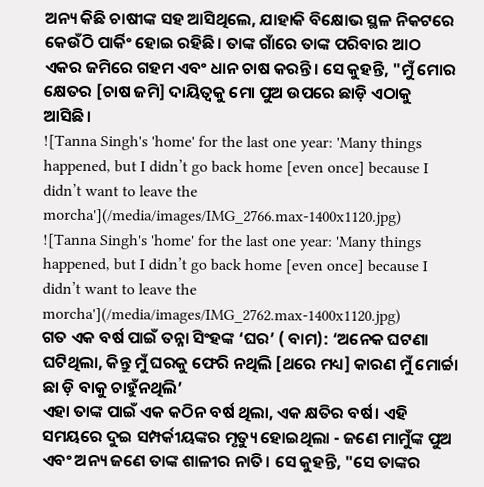ଅନ୍ୟ କିଛି ଚାଷୀଙ୍କ ସହ ଆସିଥିଲେ, ଯାହାକି ବିକ୍ଷୋଭ ସ୍ଥଳ ନିକଟରେ କେଉଁଠି ପାର୍କିଂ ହୋଇ ରହିଛି। ତାଙ୍କ ଗାଁରେ ତାଙ୍କ ପରିବାର ଆଠ ଏକର ଜମିରେ ଗହମ ଏବଂ ଧାନ ଚାଷ କରନ୍ତି। ସେ କୁହନ୍ତି, "ମୁଁ ମୋର କ୍ଷେତର [ଚାଷ ଜମି] ଦାୟିତ୍ୱକୁ ମୋ ପୁଅ ଉପରେ ଛାଡ଼ି ଏଠାକୁ ଆସିଛି।
![Tanna Singh's 'home' for the last one year: 'Many things happened, but I didn’t go back home [even once] because I didn’t want to leave the morcha'](/media/images/IMG_2766.max-1400x1120.jpg)
![Tanna Singh's 'home' for the last one year: 'Many things happened, but I didn’t go back home [even once] because I didn’t want to leave the morcha'](/media/images/IMG_2762.max-1400x1120.jpg)
ଗତ ଏକ ବର୍ଷ ପାଇଁ ତନ୍ନା ସିଂହଙ୍କ ‘ଘର’ ( ବାମ): ‘ଅନେକ ଘଟଣା ଘଟିଥିଲା, କିନ୍ତୁ ମୁଁ ଘରକୁ ଫେରି ନଥିଲି [ଥରେ ମଧ୍ୟ] କାରଣ ମୁଁ ମୋର୍ଚ୍ଚା ଛା ଡ଼ି ବାକୁ ଚାହୁଁନଥିଲି’
ଏହା ତାଙ୍କ ପାଇଁ ଏକ କଠିନ ବର୍ଷ ଥିଲା, ଏକ କ୍ଷତିର ବର୍ଷ। ଏହି ସମୟରେ ଦୁଇ ସମ୍ପର୍କୀୟଙ୍କର ମୃତ୍ୟୁ ହୋଇଥିଲା - ଜଣେ ମାମୁଁଙ୍କ ପୁଅ ଏବଂ ଅନ୍ୟ ଜଣେ ତାଙ୍କ ଶାଳୀର ନାତି। ସେ କୁହନ୍ତି, "ସେ ତାଙ୍କର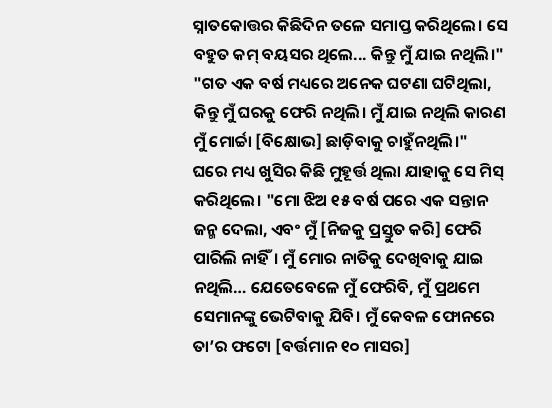ସ୍ନାତକୋତ୍ତର କିଛିଦିନ ତଳେ ସମାପ୍ତ କରିଥିଲେ। ସେ ବହୁତ କମ୍ ବୟସର ଥିଲେ... କିନ୍ତୁ ମୁଁ ଯାଇ ନଥିଲି।" "ଗତ ଏକ ବର୍ଷ ମଧ୍ୟରେ ଅନେକ ଘଟଣା ଘଟିଥିଲା, କିନ୍ତୁ ମୁଁ ଘରକୁ ଫେରି ନଥିଲି। ମୁଁ ଯାଇ ନଥିଲି କାରଣ ମୁଁ ମୋର୍ଚ୍ଚା [ବିକ୍ଷୋଭ] ଛାଡ଼ିବାକୁ ଚାହୁଁନଥିଲି।"
ଘରେ ମଧ୍ୟ ଖୁସିର କିଛି ମୁହୂର୍ତ୍ତ ଥିଲା ଯାହାକୁ ସେ ମିସ୍ କରିଥିଲେ। "ମୋ ଝିଅ ୧୫ ବର୍ଷ ପରେ ଏକ ସନ୍ତାନ ଜନ୍ମ ଦେଲା, ଏବଂ ମୁଁ [ନିଜକୁ ପ୍ରସ୍ତୁତ କରି] ଫେରି ପାରିଲି ନାହିଁ। ମୁଁ ମୋର ନାତିକୁ ଦେଖିବାକୁ ଯାଇ ନଥିଲି… ଯେତେବେଳେ ମୁଁ ଫେରିବି, ମୁଁ ପ୍ରଥମେ ସେମାନଙ୍କୁ ଭେଟିବାକୁ ଯିବି। ମୁଁ କେବଳ ଫୋନରେ ତା’ର ଫଟୋ [ବର୍ତ୍ତମାନ ୧୦ ମାସର]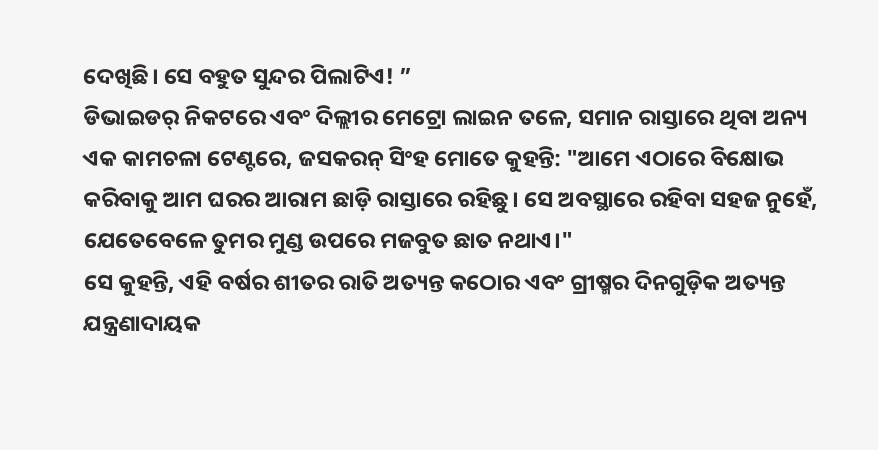ଦେଖିଛି। ସେ ବହୁତ ସୁନ୍ଦର ପିଲାଟିଏ! ”
ଡିଭାଇଡର୍ ନିକଟରେ ଏବଂ ଦିଲ୍ଲୀର ମେଟ୍ରୋ ଲାଇନ ତଳେ, ସମାନ ରାସ୍ତାରେ ଥିବା ଅନ୍ୟ ଏକ କାମଚଳା ଟେଣ୍ଟରେ, ଜସକରନ୍ ସିଂହ ମୋତେ କୁହନ୍ତି: "ଆମେ ଏଠାରେ ବିକ୍ଷୋଭ କରିବାକୁ ଆମ ଘରର ଆରାମ ଛାଡ଼ି ରାସ୍ତାରେ ରହିଛୁ। ସେ ଅବସ୍ଥାରେ ରହିବା ସହଜ ନୁହେଁ, ଯେତେବେଳେ ତୁମର ମୁଣ୍ଡ ଉପରେ ମଜବୁତ ଛାତ ନଥାଏ।"
ସେ କୁହନ୍ତି, ଏହି ବର୍ଷର ଶୀତର ରାତି ଅତ୍ୟନ୍ତ କଠୋର ଏବଂ ଗ୍ରୀଷ୍ମର ଦିନଗୁଡ଼ିକ ଅତ୍ୟନ୍ତ ଯନ୍ତ୍ରଣାଦାୟକ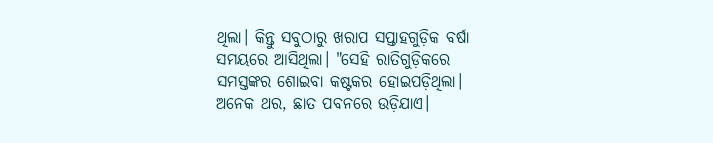ଥିଲା। କିନ୍ତୁ ସବୁଠାରୁ ଖରାପ ସପ୍ତାହଗୁଡ଼ିକ ବର୍ଷା ସମୟରେ ଆସିଥିଲା। "ସେହି ରାତିଗୁଡ଼ିକରେ ସମସ୍ତଙ୍କର ଶୋଇବା କଷ୍ଟକର ହୋଇପଡ଼ିଥିଲା। ଅନେକ ଥର, ଛାତ ପବନରେ ଉଡ଼ିଯାଏ।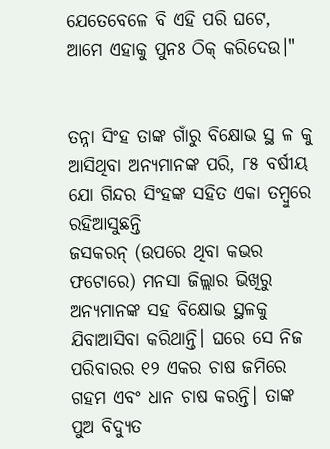ଯେତେବେଳେ ବି ଏହି ପରି ଘଟେ, ଆମେ ଏହାକୁ ପୁନଃ ଠିକ୍ କରିଦେଉ।"


ତନ୍ନା ସିଂହ ତାଙ୍କ ଗାଁରୁ ବିକ୍ଷୋଭ ସ୍ଥ ଳ କୁ ଆସିଥିବା ଅନ୍ୟମାନଙ୍କ ପରି, ୮୫ ବର୍ଷୀୟ ଯୋ ଗିନ୍ଦର ସିଂହଙ୍କ ସହିତ ଏକା ତମ୍ବୁରେ ରହିଆସୁଛନ୍ତି
ଜସକରନ୍ (ଉପରେ ଥିବା କଭର ଫଟୋରେ) ମନସା ଜିଲ୍ଲାର ଭିଖିରୁ ଅନ୍ୟମାନଙ୍କ ସହ ବିକ୍ଷୋଭ ସ୍ଥଳକୁ ଯିବାଆସିବା କରିଥାନ୍ତି। ଘରେ ସେ ନିଜ ପରିବାରର ୧୨ ଏକର ଚାଷ ଜମିରେ ଗହମ ଏବଂ ଧାନ ଚାଷ କରନ୍ତି। ତାଙ୍କ ପୁଅ ବିଦ୍ୟୁତ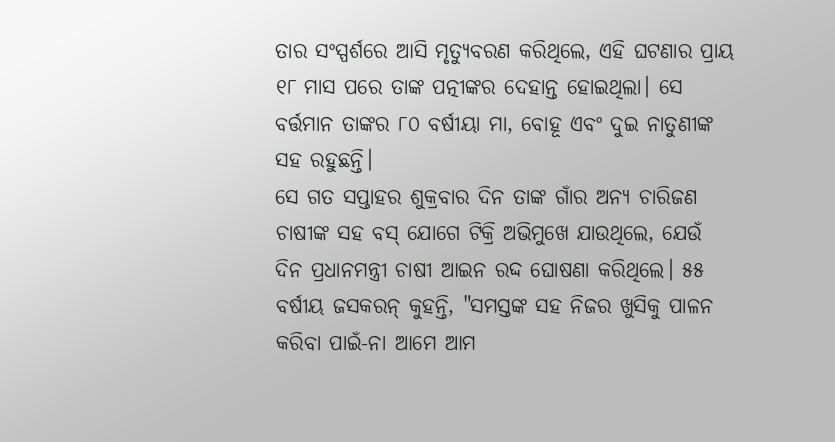ତାର ସଂସ୍ପର୍ଶରେ ଆସି ମୃତ୍ୟୁବରଣ କରିଥିଲେ, ଏହି ଘଟଣାର ପ୍ରାୟ ୧୮ ମାସ ପରେ ତାଙ୍କ ପତ୍ନୀଙ୍କର ଦେହାନ୍ତ ହୋଇଥିଲା। ସେ ବର୍ତ୍ତମାନ ତାଙ୍କର ୮୦ ବର୍ଷୀୟା ମା, ବୋହୂ ଏବଂ ଦୁଇ ନାତୁଣୀଙ୍କ ସହ ରହୁଛନ୍ତି।
ସେ ଗତ ସପ୍ତାହର ଶୁକ୍ରବାର ଦିନ ତାଙ୍କ ଗାଁର ଅନ୍ୟ ଚାରିଜଣ ଚାଷୀଙ୍କ ସହ ବସ୍ ଯୋଗେ ଟିକ୍ରି ଅଭିମୁଖେ ଯାଉଥିଲେ, ଯେଉଁ ଦିନ ପ୍ରଧାନମନ୍ତ୍ରୀ ଚାଷୀ ଆଇନ ରଦ୍ଦ ଘୋଷଣା କରିଥିଲେ। ୫୫ ବର୍ଷୀୟ ଜସକରନ୍ କୁହନ୍ତି, "ସମସ୍ତଙ୍କ ସହ ନିଜର ଖୁସିକୁ ପାଳନ କରିବା ପାଇଁ-ନା ଆମେ ଆମ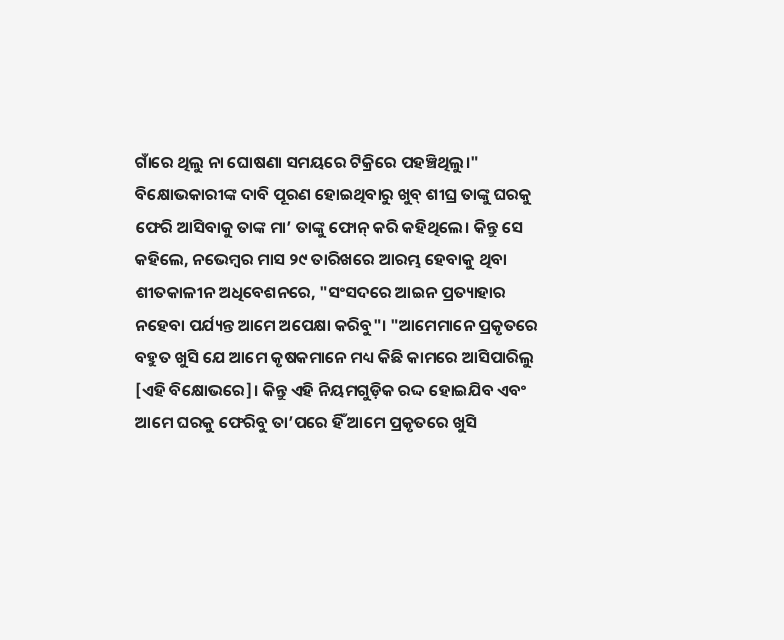ଗାଁରେ ଥିଲୁ ନା ଘୋଷଣା ସମୟରେ ଟିକ୍ରିରେ ପହଞ୍ଚିଥିଲୁ।" ବିକ୍ଷୋଭକାରୀଙ୍କ ଦାବି ପୂରଣ ହୋଇଥିବାରୁ ଖୁବ୍ ଶୀଘ୍ର ତାଙ୍କୁ ଘରକୁ ଫେରି ଆସିବାକୁ ତାଙ୍କ ମା’ ତାଙ୍କୁ ଫୋନ୍ କରି କହିଥିଲେ। କିନ୍ତୁ ସେ କହିଲେ, ନଭେମ୍ବର ମାସ ୨୯ ତାରିଖରେ ଆରମ୍ଭ ହେବାକୁ ଥିବା ଶୀତକାଳୀନ ଅଧିବେଶନରେ, "ସଂସଦରେ ଆଇନ ପ୍ରତ୍ୟାହାର ନହେବା ପର୍ଯ୍ୟନ୍ତ ଆମେ ଅପେକ୍ଷା କରିବୁ"। "ଆମେମାନେ ପ୍ରକୃତରେ ବହୁତ ଖୁସି ଯେ ଆମେ କୃଷକମାନେ ମଧ୍ୟ କିଛି କାମରେ ଆସିପାରିଲୁ [ଏହି ବିକ୍ଷୋଭରେ]। କିନ୍ତୁ ଏହି ନିୟମଗୁଡ଼ିକ ରଦ୍ଦ ହୋଇଯିବ ଏବଂ ଆମେ ଘରକୁ ଫେରିବୁ ତା’ପରେ ହିଁ ଆମେ ପ୍ରକୃତରେ ଖୁସି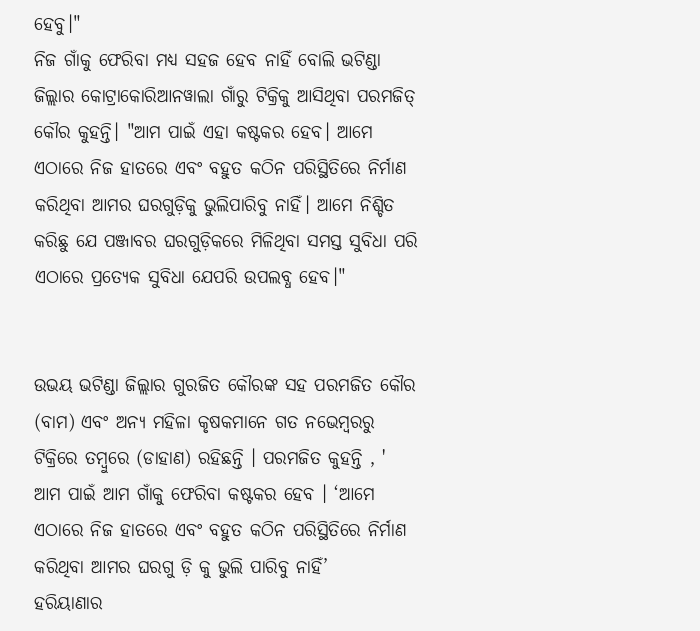ହେବୁ।"
ନିଜ ଗାଁକୁ ଫେରିବା ମଧ୍ୟ ସହଜ ହେବ ନାହିଁ ବୋଲି ଭଟିଣ୍ଡା ଜିଲ୍ଲାର କୋଟ୍ରାକୋରିଆନୱାଲା ଗାଁରୁ ଟିକ୍ରିକୁ ଆସିଥିବା ପରମଜିତ୍ କୌର କୁହନ୍ତି। "ଆମ ପାଇଁ ଏହା କଷ୍ଟକର ହେବ। ଆମେ ଏଠାରେ ନିଜ ହାତରେ ଏବଂ ବହୁତ କଠିନ ପରିସ୍ଥିତିରେ ନିର୍ମାଣ କରିଥିବା ଆମର ଘରଗୁଡ଼ିକୁ ଭୁଲିପାରିବୁ ନାହିଁ। ଆମେ ନିଶ୍ଚିତ କରିଛୁ ଯେ ପଞ୍ଜାବର ଘରଗୁଡ଼ିକରେ ମିଳିଥିବା ସମସ୍ତ ସୁବିଧା ପରି ଏଠାରେ ପ୍ରତ୍ୟେକ ସୁବିଧା ଯେପରି ଉପଲବ୍ଧ ହେବ।"


ଉଭୟ ଭଟିଣ୍ଡା ଜିଲ୍ଲାର ଗୁରଜିତ କୌରଙ୍କ ସହ ପରମଜିତ କୌର (ବାମ) ଏବଂ ଅନ୍ୟ ମହିଳା କୃଷକମାନେ ଗତ ନଭେମ୍ବରରୁ ଟିକ୍ରିରେ ତମ୍ବୁରେ (ଡାହାଣ) ରହିଛନ୍ତି । ପରମଜିତ କୁହନ୍ତି , ' ଆମ ପାଇଁ ଆମ ଗାଁକୁ ଫେରିବା କଷ୍ଟକର ହେବ । ‘ଆମେ ଏଠାରେ ନିଜ ହାତରେ ଏବଂ ବହୁତ କଠିନ ପରିସ୍ଥିତିରେ ନିର୍ମାଣ କରିଥିବା ଆମର ଘରଗୁ ଡ଼ି କୁ ଭୁଲି ପାରିବୁ ନାହିଁ’
ହରିୟାଣାର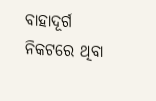ବାହାଦୂର୍ଗ ନିକଟରେ ଥିବା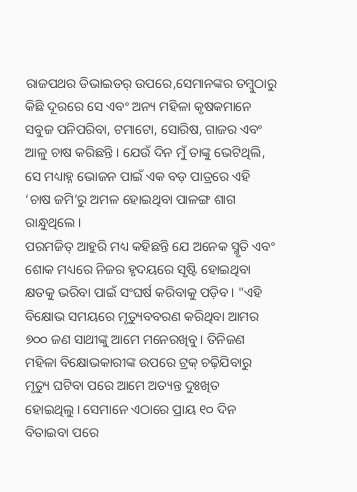ରାଜପଥର ଡିଭାଇଡର୍ ଉପରେ,ସେମାନଙ୍କର ତମ୍ବୁଠାରୁ କିଛି ଦୂରରେ ସେ ଏବଂ ଅନ୍ୟ ମହିଳା କୃଷକମାନେ ସବୁଜ ପନିପରିବା, ଟମାଟୋ, ସୋରିଷ, ଗାଜର ଏବଂ ଆଳୁ ଚାଷ କରିଛନ୍ତି। ଯେଉଁ ଦିନ ମୁଁ ତାଙ୍କୁ ଭେଟିଥିଲି, ସେ ମଧ୍ୟାହ୍ନ ଭୋଜନ ପାଇଁ ଏକ ବଡ଼ ପାତ୍ରରେ ଏହି ‘ଚାଷ ଜମି’ରୁ ଅମଳ ହୋଇଥିବା ପାଳଙ୍ଗ ଶାଗ ରାନ୍ଧୁଥିଲେ।
ପରମଜିତ୍ ଆହୁରି ମଧ୍ୟ କହିଛନ୍ତି ଯେ ଅନେକ ସ୍ମୃତି ଏବଂ ଶୋକ ମଧ୍ୟରେ ନିଜର ହୃଦୟରେ ସୃଷ୍ଟି ହୋଇଥିବା କ୍ଷତକୁ ଭରିବା ପାଇଁ ସଂଘର୍ଷ କରିବାକୁ ପଡ଼ିବ। "ଏହି ବିକ୍ଷୋଭ ସମୟରେ ମୃତ୍ୟୁବବରଣ କରିଥିବା ଆମର ୭୦୦ ଜଣ ସାଥୀଙ୍କୁ ଆମେ ମନେରଖିବୁ। ତିନିଜଣ ମହିଳା ବିକ୍ଷୋଭକାରୀଙ୍କ ଉପରେ ଟ୍ରକ୍ ଚଢ଼ିଯିବାରୁ ମୃତ୍ୟୁ ଘଟିବା ପରେ ଆମେ ଅତ୍ୟନ୍ତ ଦୁଃଖିତ ହୋଇଥିଲୁ। ସେମାନେ ଏଠାରେ ପ୍ରାୟ ୧୦ ଦିନ ବିତାଇବା ପରେ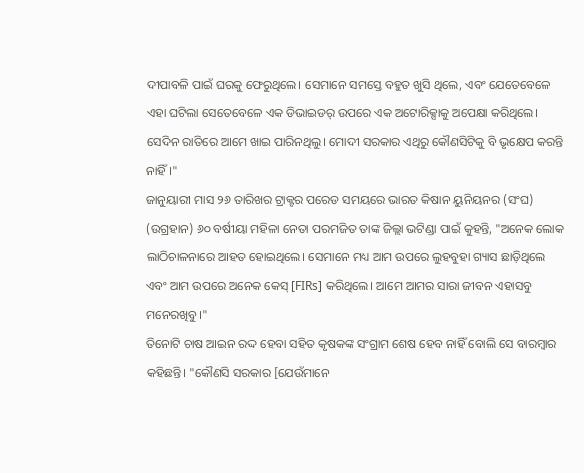ଦୀପାବଳି ପାଇଁ ଘରକୁ ଫେରୁଥିଲେ। ସେମାନେ ସମସ୍ତେ ବହୁତ ଖୁସି ଥିଲେ, ଏବଂ ଯେତେବେଳେ ଏହା ଘଟିଲା ସେତେବେଳେ ଏକ ଡିଭାଇଡର୍ ଉପରେ ଏକ ଅଟୋରିକ୍ସାକୁ ଅପେକ୍ଷା କରିଥିଲେ। ସେଦିନ ରାତିରେ ଆମେ ଖାଇ ପାରିନଥିଲୁ। ମୋଦୀ ସରକାର ଏଥିରୁ କୌଣସିଟିକୁ ବି ଭୃକ୍ଷେପ କରନ୍ତି ନାହିଁ।"
ଜାନୁୟାରୀ ମାସ ୨୬ ତାରିଖର ଟ୍ରାକ୍ଟର ପରେଡ ସମୟରେ ଭାରତ କିଷାନ ୟୁନିୟନର (ସଂଘ) (ଉଗ୍ରହାନ) ୬୦ ବର୍ଷୀୟା ମହିଳା ନେତା ପରମଜିତ ତାଙ୍କ ଜିଲ୍ଲା ଭଟିଣ୍ଡା ପାଇଁ କୁହନ୍ତି, "ଅନେକ ଲୋକ ଲାଠିଚାଳନାରେ ଆହତ ହୋଇଥିଲେ। ସେମାନେ ମଧ୍ୟ ଆମ ଉପରେ ଲୁହବୁହା ଗ୍ୟାସ ଛାଡ଼ିଥିଲେ ଏବଂ ଆମ ଉପରେ ଅନେକ କେସ୍ [FIRs] କରିଥିଲେ। ଆମେ ଆମର ସାରା ଜୀବନ ଏହାସବୁ ମନେରଖିବୁ।"
ତିନୋଟି ଚାଷ ଆଇନ ରଦ୍ଦ ହେବା ସହିତ କୃଷକଙ୍କ ସଂଗ୍ରାମ ଶେଷ ହେବ ନାହିଁ ବୋଲି ସେ ବାରମ୍ବାର କହିଛନ୍ତି। "କୌଣସି ସରକାର [ଯେଉଁମାନେ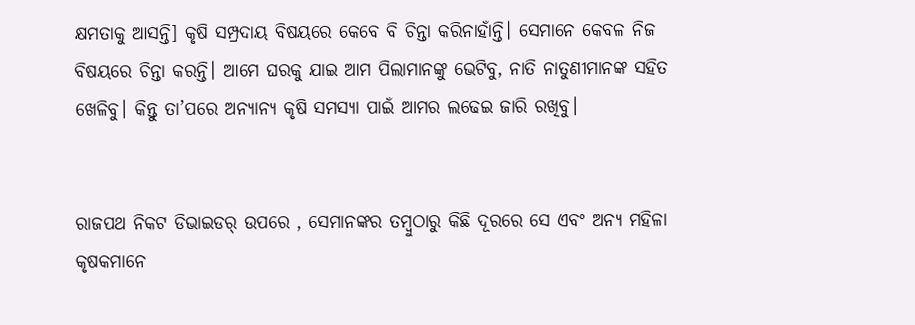କ୍ଷମତାକୁ ଆସନ୍ତି] କୃଷି ସମ୍ପ୍ରଦାୟ ବିଷୟରେ କେବେ ବି ଚିନ୍ତା କରିନାହାଁନ୍ତି। ସେମାନେ କେବଳ ନିଜ ବିଷୟରେ ଚିନ୍ତା କରନ୍ତି। ଆମେ ଘରକୁ ଯାଇ ଆମ ପିଲାମାନଙ୍କୁ ଭେଟିବୁ, ନାତି ନାତୁଣୀମାନଙ୍କ ସହିତ ଖେଳିବୁ। କିନ୍ତୁ ତା’ପରେ ଅନ୍ୟାନ୍ୟ କୃଷି ସମସ୍ୟା ପାଇଁ ଆମର ଲଢେଇ ଜାରି ରଖିବୁ।


ରାଜପଥ ନିକଟ ଡିଭାଇଡର୍ ଉପରେ , ସେମାନଙ୍କର ତମ୍ବୁଠାରୁ କିଛି ଦୂରରେ ସେ ଏବଂ ଅନ୍ୟ ମହିଳା କୃଷକମାନେ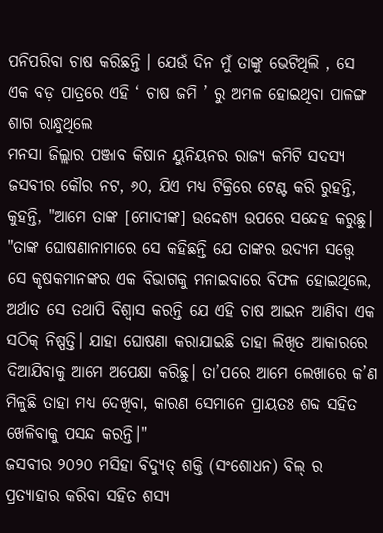ପନିପରିବା ଚାଷ କରିଛନ୍ତି । ଯେଉଁ ଦିନ ମୁଁ ତାଙ୍କୁ ଭେଟିଥିଲି , ସେ ଏକ ବଡ଼ ପାତ୍ରରେ ଏହି ‘ ଚାଷ ଜମି ’ ରୁ ଅମଳ ହୋଇଥିବା ପାଳଙ୍ଗ ଶାଗ ରାନ୍ଧୁଥିଲେ
ମନସା ଜିଲ୍ଲାର ପଞ୍ଜାବ କିଷାନ ୟୁନିୟନର ରାଜ୍ୟ କମିଟି ସଦସ୍ୟ ଜସବୀର କୌର ନଟ, ୬୦, ଯିଏ ମଧ୍ୟ ଟିକ୍ରିରେ ଟେଣ୍ଟ କରି ରୁହନ୍ତି, କୁହନ୍ତି, "ଆମେ ତାଙ୍କ [ମୋଦୀଙ୍କ] ଉଦ୍ଦେଶ୍ୟ ଉପରେ ସନ୍ଦେହ କରୁଛୁ। "ତାଙ୍କ ଘୋଷଣାନାମାରେ ସେ କହିଛନ୍ତି ଯେ ତାଙ୍କର ଉଦ୍ୟମ ସତ୍ତ୍ୱେ ସେ କୃଷକମାନଙ୍କର ଏକ ବିଭାଗକୁ ମନାଇବାରେ ବିଫଳ ହୋଇଥିଲେ, ଅର୍ଥାତ ସେ ତଥାପି ବିଶ୍ୱାସ କରନ୍ତି ଯେ ଏହି ଚାଷ ଆଇନ ଆଣିବା ଏକ ସଠିକ୍ ନିଷ୍ପତ୍ତି। ଯାହା ଘୋଷଣା କରାଯାଇଛି ତାହା ଲିଖିତ ଆକାରରେ ଦିଆଯିବାକୁ ଆମେ ଅପେକ୍ଷା କରିଛୁ। ତା’ପରେ ଆମେ ଲେଖାରେ କ’ଣ ମିଳୁଛି ତାହା ମଧ୍ୟ ଦେଖିବା, କାରଣ ସେମାନେ ପ୍ରାୟତଃ ଶବ୍ଦ ସହିତ ଖେଳିବାକୁ ପସନ୍ଦ କରନ୍ତି।"
ଜସବୀର ୨୦୨୦ ମସିହା ବିଦ୍ୟୁତ୍ ଶକ୍ତି (ସଂଶୋଧନ) ବିଲ୍ ର ପ୍ରତ୍ୟାହାର କରିବା ସହିତ ଶସ୍ୟ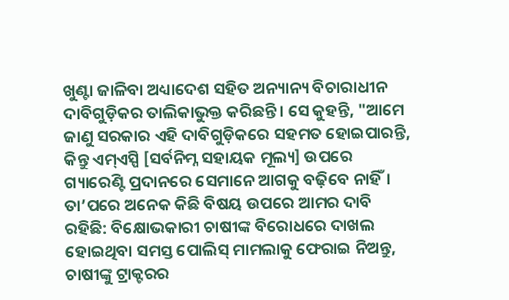ଖୁଣ୍ଟା ଜାଳିବା ଅଧ୍ୟାଦେଶ ସହିତ ଅନ୍ୟାନ୍ୟ ବିଚାରାଧୀନ ଦାବିଗୁଡ଼ିକର ତାଲିକାଭୁକ୍ତ କରିଛନ୍ତି। ସେ କୁହନ୍ତି, "ଆମେ ଜାଣୁ ସରକାର ଏହି ଦାବିଗୁଡ଼ିକରେ ସହମତ ହୋଇପାରନ୍ତି, କିନ୍ତୁ ଏମ୍ଏସ୍ପି [ସର୍ବନିମ୍ନ ସହାୟକ ମୂଲ୍ୟ] ଉପରେ ଗ୍ୟାରେଣ୍ଟି ପ୍ରଦାନରେ ସେମାନେ ଆଗକୁ ବଢ଼ିବେ ନାହିଁ। ତା’ପରେ ଅନେକ କିଛି ବିଷୟ ଉପରେ ଆମର ଦାବି ରହିଛି: ବିକ୍ଷୋଭକାରୀ ଚାଷୀଙ୍କ ବିରୋଧରେ ଦାଖଲ ହୋଇଥିବା ସମସ୍ତ ପୋଲିସ୍ ମାମଲାକୁ ଫେରାଇ ନିଅନ୍ତୁ, ଚାଷୀଙ୍କୁ ଟ୍ରାକ୍ଟରର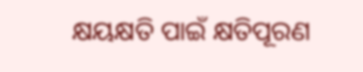କ୍ଷୟକ୍ଷତି ପାଇଁ କ୍ଷତିପୂରଣ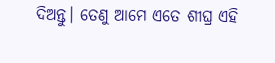ଦିଅନ୍ତୁ। ତେଣୁ ଆମେ ଏତେ ଶୀଘ୍ର ଏହି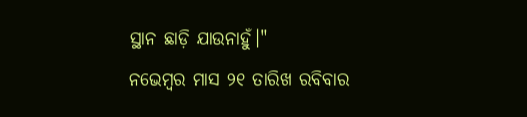ସ୍ଥାନ ଛାଡ଼ି ଯାଉନାହୁଁ।"
ନଭେମ୍ବର ମାସ ୨୧ ତାରିଖ ରବିବାର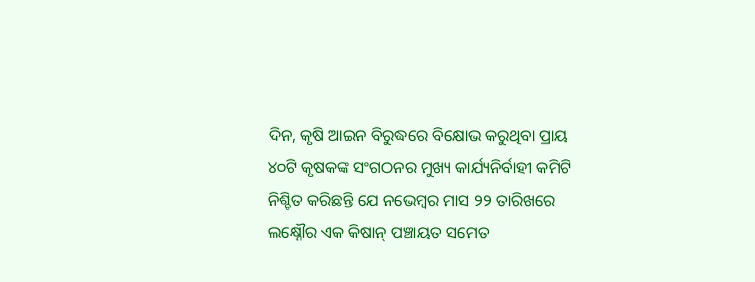ଦିନ, କୃଷି ଆଇନ ବିରୁଦ୍ଧରେ ବିକ୍ଷୋଭ କରୁଥିବା ପ୍ରାୟ ୪୦ଟି କୃଷକଙ୍କ ସଂଗଠନର ମୁଖ୍ୟ କାର୍ଯ୍ୟନିର୍ବାହୀ କମିଟି ନିଶ୍ଚିତ କରିଛନ୍ତି ଯେ ନଭେମ୍ବର ମାସ ୨୨ ତାରିଖରେ ଲକ୍ଷ୍ନୌର ଏକ କିଷାନ୍ ପଞ୍ଚାୟତ ସମେତ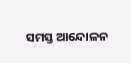ସମସ୍ତ ଆନ୍ଦୋଳନ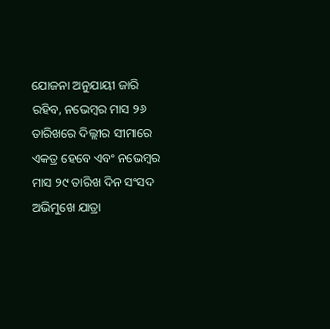ଯୋଜନା ଅନୁଯାୟୀ ଜାରି ରହିବ, ନଭେମ୍ବର ମାସ ୨୬ ତାରିଖରେ ଦିଲ୍ଲୀର ସୀମାରେ ଏକତ୍ର ହେବେ ଏବଂ ନଭେମ୍ବର ମାସ ୨୯ ତାରିଖ ଦିନ ସଂସଦ ଅଭିମୁଖେ ଯାତ୍ରା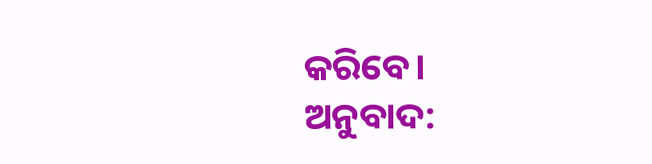କରିବେ।
ଅନୁବାଦ: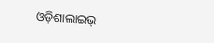ଓଡ଼ିଶାଲାଇଭ୍